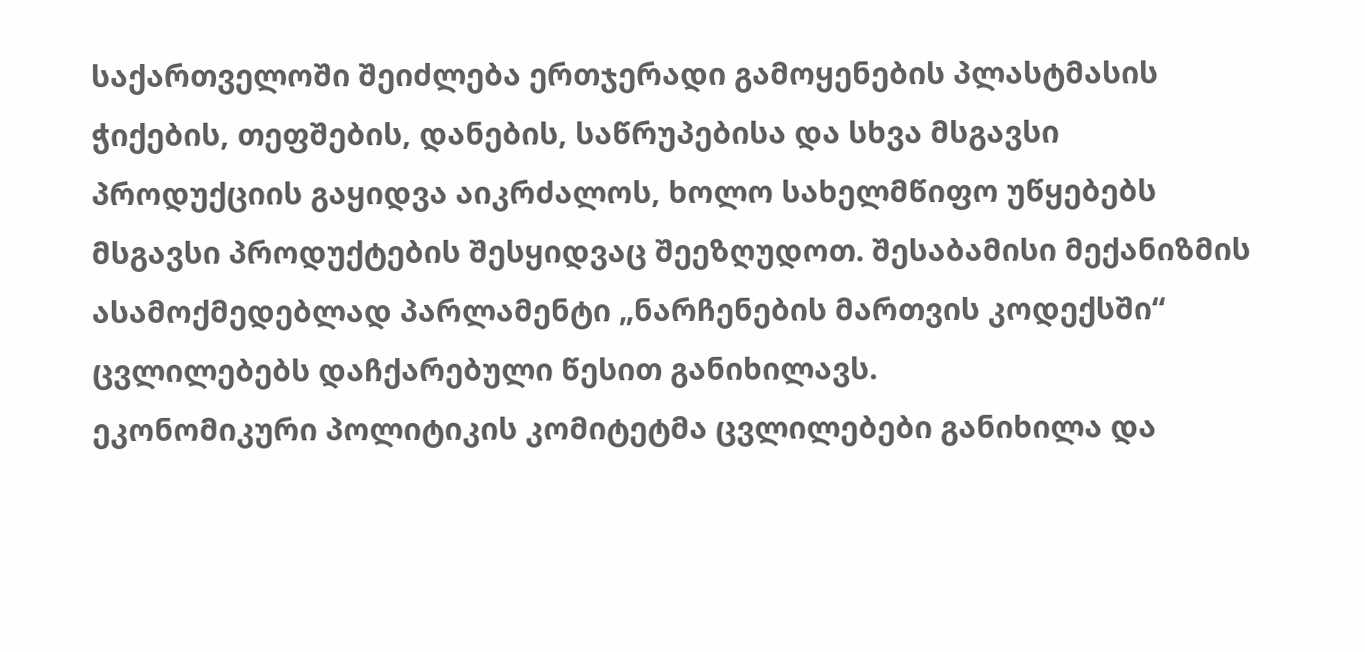საქართველოში შეიძლება ერთჯერადი გამოყენების პლასტმასის ჭიქების, თეფშების, დანების, საწრუპებისა და სხვა მსგავსი პროდუქციის გაყიდვა აიკრძალოს, ხოლო სახელმწიფო უწყებებს მსგავსი პროდუქტების შესყიდვაც შეეზღუდოთ. შესაბამისი მექანიზმის ასამოქმედებლად პარლამენტი „ნარჩენების მართვის კოდექსში“ ცვლილებებს დაჩქარებული წესით განიხილავს.
ეკონომიკური პოლიტიკის კომიტეტმა ცვლილებები განიხილა და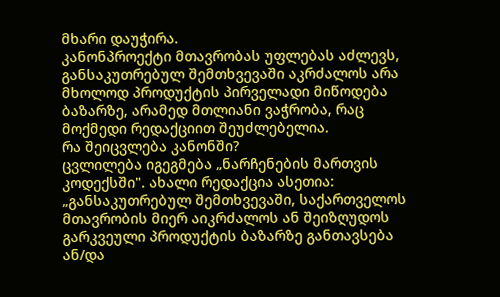მხარი დაუჭირა.
კანონპროექტი მთავრობას უფლებას აძლევს, განსაკუთრებულ შემთხვევაში აკრძალოს არა მხოლოდ პროდუქტის პირველადი მიწოდება ბაზარზე, არამედ მთლიანი ვაჭრობა, რაც მოქმედი რედაქციით შეუძლებელია.
რა შეიცვლება კანონში?
ცვლილება იგეგმება „ნარჩენების მართვის კოდექსში". ახალი რედაქცია ასეთია:
„განსაკუთრებულ შემთხვევაში, საქართველოს მთავრობის მიერ აიკრძალოს ან შეიზღუდოს გარკვეული პროდუქტის ბაზარზე განთავსება ან/და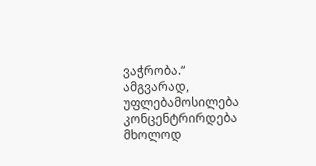ვაჭრობა.“
ამგვარად, უფლებამოსილება კონცენტრირდება მხოლოდ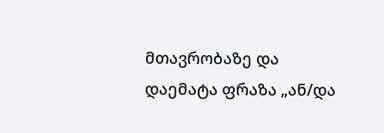მთავრობაზე და დაემატა ფრაზა „ან/და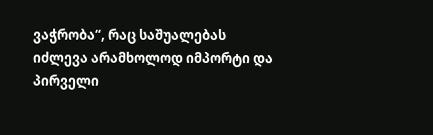ვაჭრობა“, რაც საშუალებას იძლევა არამხოლოდ იმპორტი და პირველი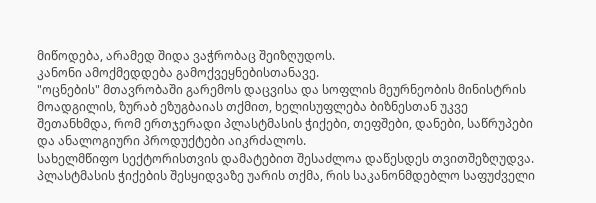მიწოდება, არამედ შიდა ვაჭრობაც შეიზღუდოს.
კანონი ამოქმედდება გამოქვეყნებისთანავე.
"ოცნების" მთავრობაში გარემოს დაცვისა და სოფლის მეურნეობის მინისტრის მოადგილის, ზურაბ ეზუგბაიას თქმით, ხელისუფლება ბიზნესთან უკვე შეთანხმდა, რომ ერთჯერადი პლასტმასის ჭიქები, თეფშები, დანები, საწრუპები და ანალოგიური პროდუქტები აიკრძალოს.
სახელმწიფო სექტორისთვის დამატებით შესაძლოა დაწესდეს თვითშეზღუდვა. პლასტმასის ჭიქების შესყიდვაზე უარის თქმა, რის საკანონმდებლო საფუძველი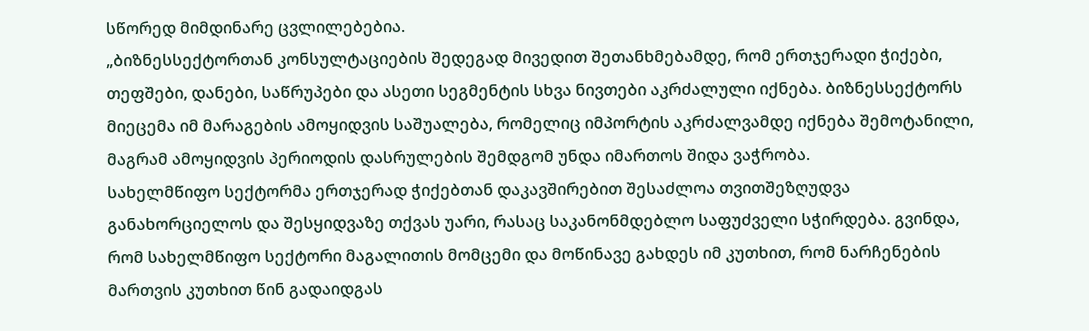სწორედ მიმდინარე ცვლილებებია.
„ბიზნესსექტორთან კონსულტაციების შედეგად მივედით შეთანხმებამდე, რომ ერთჯერადი ჭიქები, თეფშები, დანები, საწრუპები და ასეთი სეგმენტის სხვა ნივთები აკრძალული იქნება. ბიზნესსექტორს მიეცემა იმ მარაგების ამოყიდვის საშუალება, რომელიც იმპორტის აკრძალვამდე იქნება შემოტანილი, მაგრამ ამოყიდვის პერიოდის დასრულების შემდგომ უნდა იმართოს შიდა ვაჭრობა.
სახელმწიფო სექტორმა ერთჯერად ჭიქებთან დაკავშირებით შესაძლოა თვითშეზღუდვა განახორციელოს და შესყიდვაზე თქვას უარი, რასაც საკანონმდებლო საფუძველი სჭირდება. გვინდა, რომ სახელმწიფო სექტორი მაგალითის მომცემი და მოწინავე გახდეს იმ კუთხით, რომ ნარჩენების მართვის კუთხით წინ გადაიდგას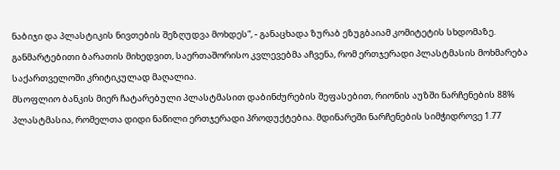ნაბიჯი და პლასტიკის ნივთების შეზღუდვა მოხდეს“, - განაცხადა ზურაბ ეზუგბაიამ კომიტეტის სხდომაზე.
განმარტებითი ბარათის მიხედვით, საერთაშორისო კვლევებმა აჩვენა, რომ ერთჯერადი პლასტმასის მოხმარება საქართველოში კრიტიკულად მაღალია.
მსოფლიო ბანკის მიერ ჩატარებული პლასტმასით დაბინძურების შეფასებით, რიონის აუზში ნარჩენების 88% პლასტმასია, რომელთა დიდი ნაწილი ერთჯერადი პროდუქტებია. მდინარეში ნარჩენების სიმჭიდროვე 1.77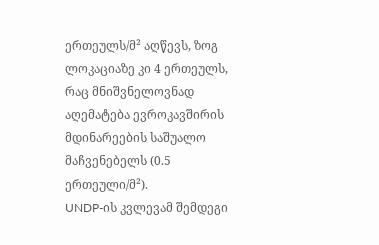ერთეულს/მ² აღწევს, ზოგ ლოკაციაზე კი 4 ერთეულს, რაც მნიშვნელოვნად აღემატება ევროკავშირის მდინარეების საშუალო მაჩვენებელს (0.5 ერთეული/მ²).
UNDP-ის კვლევამ შემდეგი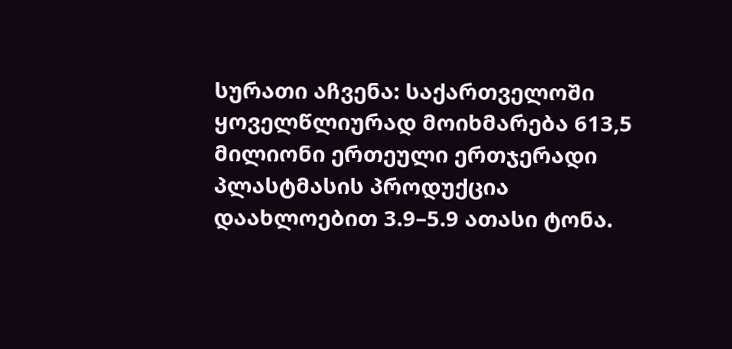სურათი აჩვენა: საქართველოში ყოველწლიურად მოიხმარება 613,5 მილიონი ერთეული ერთჯერადი პლასტმასის პროდუქცია დაახლოებით 3.9–5.9 ათასი ტონა.